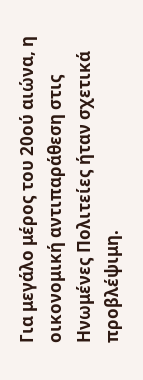Για μεγάλο μέρος του 20ού αιώνα, η οικονομική αντιπαράθεση στις Ηνωμένες Πολιτείες ήταν σχετικά προβλέψιμη.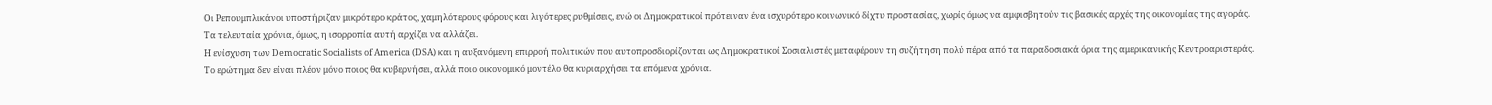Οι Ρεπουμπλικάνοι υποστήριζαν μικρότερο κράτος, χαμηλότερους φόρους και λιγότερες ρυθμίσεις, ενώ οι Δημοκρατικοί πρότειναν ένα ισχυρότερο κοινωνικό δίχτυ προστασίας, χωρίς όμως να αμφισβητούν τις βασικές αρχές της οικονομίας της αγοράς.
Τα τελευταία χρόνια, όμως, η ισορροπία αυτή αρχίζει να αλλάζει.
Η ενίσχυση των Democratic Socialists of America (DSA) και η αυξανόμενη επιρροή πολιτικών που αυτοπροσδιορίζονται ως Δημοκρατικοί Σοσιαλιστές μεταφέρουν τη συζήτηση πολύ πέρα από τα παραδοσιακά όρια της αμερικανικής Κεντροαριστεράς.
Το ερώτημα δεν είναι πλέον μόνο ποιος θα κυβερνήσει, αλλά ποιο οικονομικό μοντέλο θα κυριαρχήσει τα επόμενα χρόνια.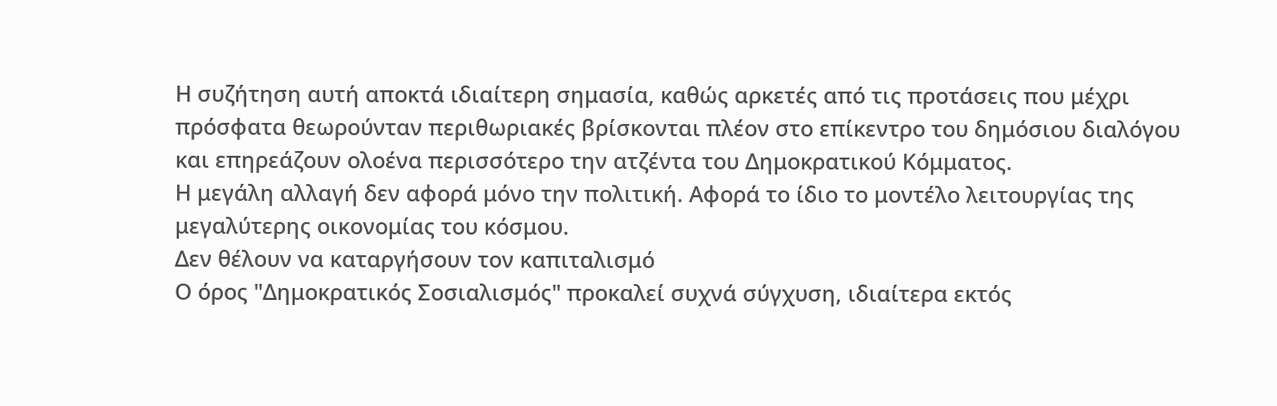Η συζήτηση αυτή αποκτά ιδιαίτερη σημασία, καθώς αρκετές από τις προτάσεις που μέχρι πρόσφατα θεωρούνταν περιθωριακές βρίσκονται πλέον στο επίκεντρο του δημόσιου διαλόγου και επηρεάζουν ολοένα περισσότερο την ατζέντα του Δημοκρατικού Κόμματος.
Η μεγάλη αλλαγή δεν αφορά μόνο την πολιτική. Αφορά το ίδιο το μοντέλο λειτουργίας της μεγαλύτερης οικονομίας του κόσμου.
Δεν θέλουν να καταργήσουν τον καπιταλισμό
Ο όρος "Δημοκρατικός Σοσιαλισμός" προκαλεί συχνά σύγχυση, ιδιαίτερα εκτός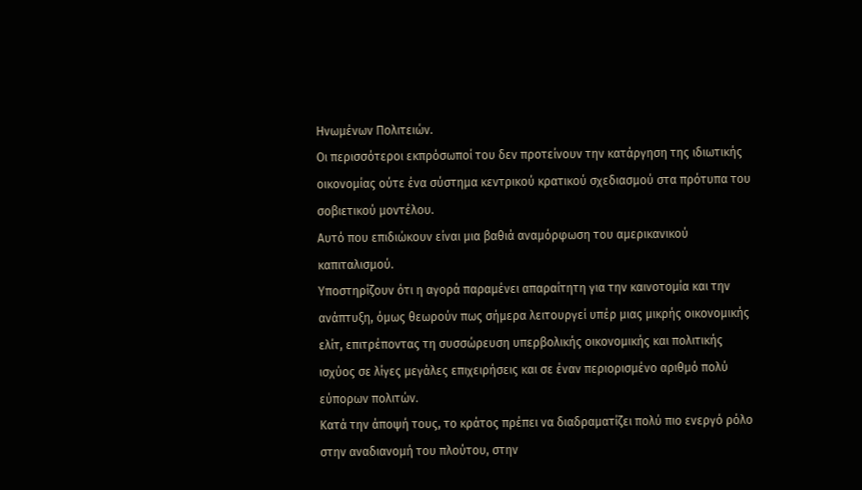Ηνωμένων Πολιτειών.
Οι περισσότεροι εκπρόσωποί του δεν προτείνουν την κατάργηση της ιδιωτικής οικονομίας ούτε ένα σύστημα κεντρικού κρατικού σχεδιασμού στα πρότυπα του σοβιετικού μοντέλου.
Αυτό που επιδιώκουν είναι μια βαθιά αναμόρφωση του αμερικανικού καπιταλισμού.
Υποστηρίζουν ότι η αγορά παραμένει απαραίτητη για την καινοτομία και την ανάπτυξη, όμως θεωρούν πως σήμερα λειτουργεί υπέρ μιας μικρής οικονομικής ελίτ, επιτρέποντας τη συσσώρευση υπερβολικής οικονομικής και πολιτικής ισχύος σε λίγες μεγάλες επιχειρήσεις και σε έναν περιορισμένο αριθμό πολύ εύπορων πολιτών.
Κατά την άποψή τους, το κράτος πρέπει να διαδραματίζει πολύ πιο ενεργό ρόλο στην αναδιανομή του πλούτου, στην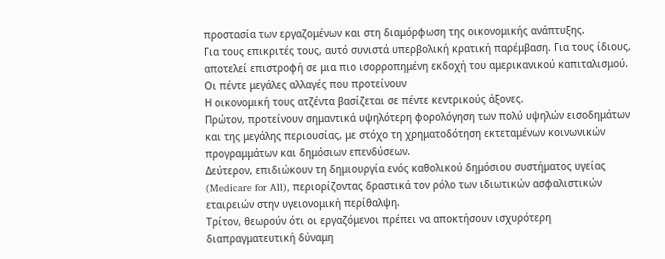προστασία των εργαζομένων και στη διαμόρφωση της οικονομικής ανάπτυξης.
Για τους επικριτές τους, αυτό συνιστά υπερβολική κρατική παρέμβαση. Για τους ίδιους, αποτελεί επιστροφή σε μια πιο ισορροπημένη εκδοχή του αμερικανικού καπιταλισμού.
Οι πέντε μεγάλες αλλαγές που προτείνουν
Η οικονομική τους ατζέντα βασίζεται σε πέντε κεντρικούς άξονες.
Πρώτον, προτείνουν σημαντικά υψηλότερη φορολόγηση των πολύ υψηλών εισοδημάτων και της μεγάλης περιουσίας, με στόχο τη χρηματοδότηση εκτεταμένων κοινωνικών προγραμμάτων και δημόσιων επενδύσεων.
Δεύτερον, επιδιώκουν τη δημιουργία ενός καθολικού δημόσιου συστήματος υγείας (Medicare for All), περιορίζοντας δραστικά τον ρόλο των ιδιωτικών ασφαλιστικών εταιρειών στην υγειονομική περίθαλψη.
Τρίτον, θεωρούν ότι οι εργαζόμενοι πρέπει να αποκτήσουν ισχυρότερη διαπραγματευτική δύναμη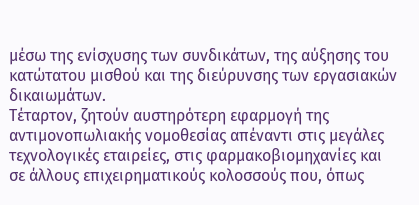μέσω της ενίσχυσης των συνδικάτων, της αύξησης του κατώτατου μισθού και της διεύρυνσης των εργασιακών δικαιωμάτων.
Τέταρτον, ζητούν αυστηρότερη εφαρμογή της αντιμονοπωλιακής νομοθεσίας απέναντι στις μεγάλες τεχνολογικές εταιρείες, στις φαρμακοβιομηχανίες και σε άλλους επιχειρηματικούς κολοσσούς που, όπως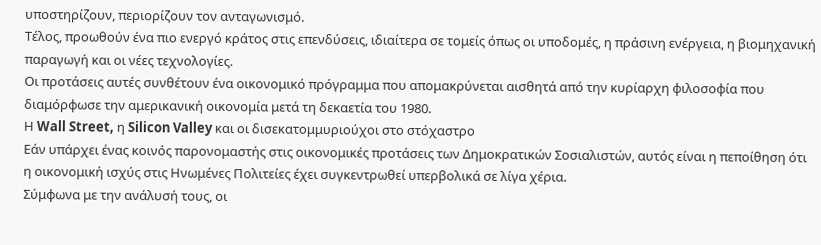υποστηρίζουν, περιορίζουν τον ανταγωνισμό.
Τέλος, προωθούν ένα πιο ενεργό κράτος στις επενδύσεις, ιδιαίτερα σε τομείς όπως οι υποδομές, η πράσινη ενέργεια, η βιομηχανική παραγωγή και οι νέες τεχνολογίες.
Οι προτάσεις αυτές συνθέτουν ένα οικονομικό πρόγραμμα που απομακρύνεται αισθητά από την κυρίαρχη φιλοσοφία που διαμόρφωσε την αμερικανική οικονομία μετά τη δεκαετία του 1980.
Η Wall Street, η Silicon Valley και οι δισεκατομμυριούχοι στο στόχαστρο
Εάν υπάρχει ένας κοινός παρονομαστής στις οικονομικές προτάσεις των Δημοκρατικών Σοσιαλιστών, αυτός είναι η πεποίθηση ότι η οικονομική ισχύς στις Ηνωμένες Πολιτείες έχει συγκεντρωθεί υπερβολικά σε λίγα χέρια.
Σύμφωνα με την ανάλυσή τους, οι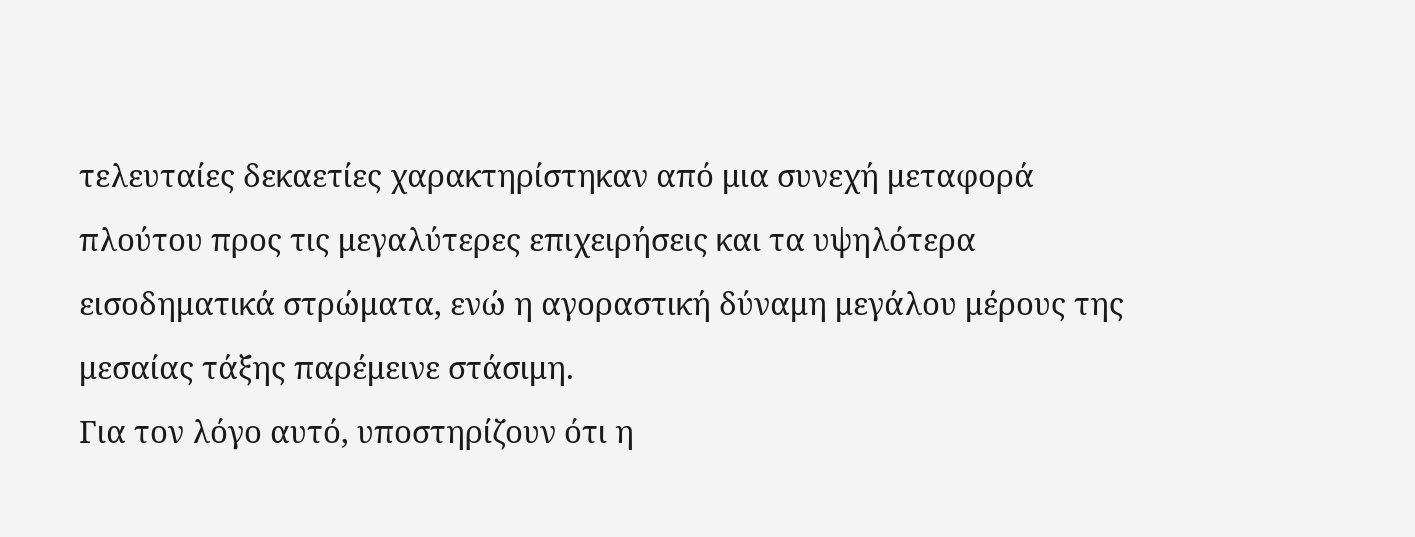τελευταίες δεκαετίες χαρακτηρίστηκαν από μια συνεχή μεταφορά πλούτου προς τις μεγαλύτερες επιχειρήσεις και τα υψηλότερα εισοδηματικά στρώματα, ενώ η αγοραστική δύναμη μεγάλου μέρους της μεσαίας τάξης παρέμεινε στάσιμη.
Για τον λόγο αυτό, υποστηρίζουν ότι η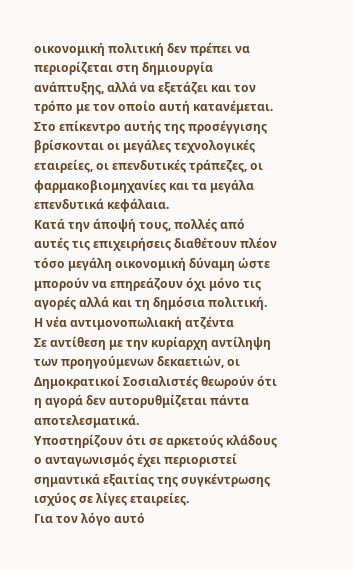οικονομική πολιτική δεν πρέπει να περιορίζεται στη δημιουργία ανάπτυξης, αλλά να εξετάζει και τον τρόπο με τον οποίο αυτή κατανέμεται.
Στο επίκεντρο αυτής της προσέγγισης βρίσκονται οι μεγάλες τεχνολογικές εταιρείες, οι επενδυτικές τράπεζες, οι φαρμακοβιομηχανίες και τα μεγάλα επενδυτικά κεφάλαια.
Κατά την άποψή τους, πολλές από αυτές τις επιχειρήσεις διαθέτουν πλέον τόσο μεγάλη οικονομική δύναμη ώστε μπορούν να επηρεάζουν όχι μόνο τις αγορές αλλά και τη δημόσια πολιτική.
Η νέα αντιμονοπωλιακή ατζέντα
Σε αντίθεση με την κυρίαρχη αντίληψη των προηγούμενων δεκαετιών, οι Δημοκρατικοί Σοσιαλιστές θεωρούν ότι η αγορά δεν αυτορυθμίζεται πάντα αποτελεσματικά.
Υποστηρίζουν ότι σε αρκετούς κλάδους ο ανταγωνισμός έχει περιοριστεί σημαντικά εξαιτίας της συγκέντρωσης ισχύος σε λίγες εταιρείες.
Για τον λόγο αυτό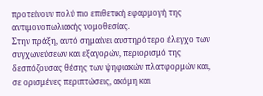προτείνουν πολύ πιο επιθετική εφαρμογή της αντιμονοπωλιακής νομοθεσίας.
Στην πράξη, αυτό σημαίνει αυστηρότερο έλεγχο των συγχωνεύσεων και εξαγορών, περιορισμό της δεσπόζουσας θέσης των ψηφιακών πλατφορμών και, σε ορισμένες περιπτώσεις, ακόμη και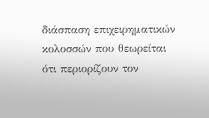διάσπαση επιχειρηματικών κολοσσών που θεωρείται ότι περιορίζουν τον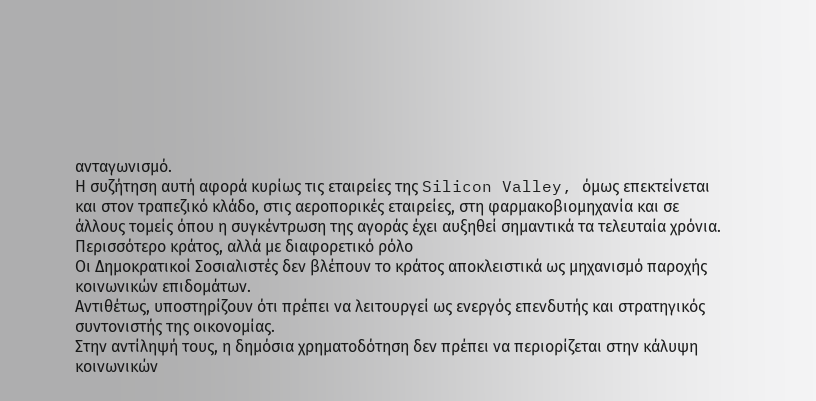ανταγωνισμό.
Η συζήτηση αυτή αφορά κυρίως τις εταιρείες της Silicon Valley, όμως επεκτείνεται και στον τραπεζικό κλάδο, στις αεροπορικές εταιρείες, στη φαρμακοβιομηχανία και σε άλλους τομείς όπου η συγκέντρωση της αγοράς έχει αυξηθεί σημαντικά τα τελευταία χρόνια.
Περισσότερο κράτος, αλλά με διαφορετικό ρόλο
Οι Δημοκρατικοί Σοσιαλιστές δεν βλέπουν το κράτος αποκλειστικά ως μηχανισμό παροχής κοινωνικών επιδομάτων.
Αντιθέτως, υποστηρίζουν ότι πρέπει να λειτουργεί ως ενεργός επενδυτής και στρατηγικός συντονιστής της οικονομίας.
Στην αντίληψή τους, η δημόσια χρηματοδότηση δεν πρέπει να περιορίζεται στην κάλυψη κοινωνικών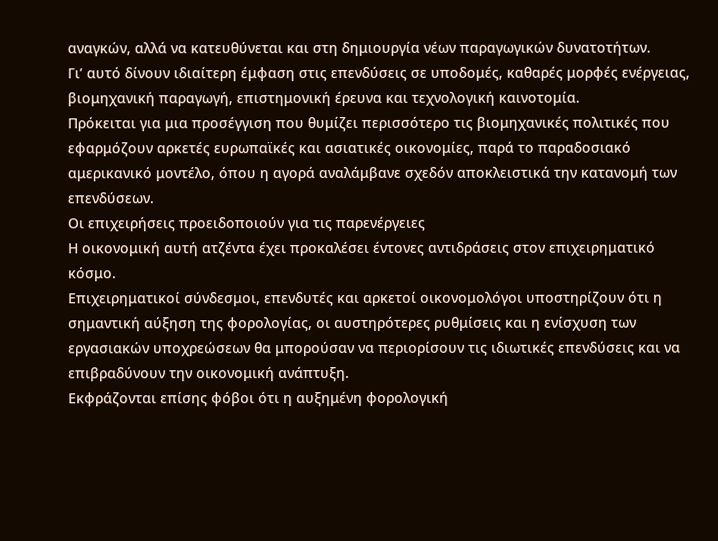αναγκών, αλλά να κατευθύνεται και στη δημιουργία νέων παραγωγικών δυνατοτήτων.
Γι’ αυτό δίνουν ιδιαίτερη έμφαση στις επενδύσεις σε υποδομές, καθαρές μορφές ενέργειας, βιομηχανική παραγωγή, επιστημονική έρευνα και τεχνολογική καινοτομία.
Πρόκειται για μια προσέγγιση που θυμίζει περισσότερο τις βιομηχανικές πολιτικές που εφαρμόζουν αρκετές ευρωπαϊκές και ασιατικές οικονομίες, παρά το παραδοσιακό αμερικανικό μοντέλο, όπου η αγορά αναλάμβανε σχεδόν αποκλειστικά την κατανομή των επενδύσεων.
Οι επιχειρήσεις προειδοποιούν για τις παρενέργειες
Η οικονομική αυτή ατζέντα έχει προκαλέσει έντονες αντιδράσεις στον επιχειρηματικό κόσμο.
Επιχειρηματικοί σύνδεσμοι, επενδυτές και αρκετοί οικονομολόγοι υποστηρίζουν ότι η σημαντική αύξηση της φορολογίας, οι αυστηρότερες ρυθμίσεις και η ενίσχυση των εργασιακών υποχρεώσεων θα μπορούσαν να περιορίσουν τις ιδιωτικές επενδύσεις και να επιβραδύνουν την οικονομική ανάπτυξη.
Εκφράζονται επίσης φόβοι ότι η αυξημένη φορολογική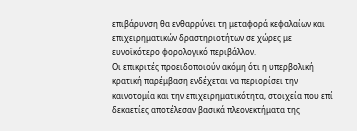επιβάρυνση θα ενθαρρύνει τη μεταφορά κεφαλαίων και επιχειρηματικών δραστηριοτήτων σε χώρες με ευνοϊκότερο φορολογικό περιβάλλον.
Οι επικριτές προειδοποιούν ακόμη ότι η υπερβολική κρατική παρέμβαση ενδέχεται να περιορίσει την καινοτομία και την επιχειρηματικότητα, στοιχεία που επί δεκαετίες αποτέλεσαν βασικά πλεονεκτήματα της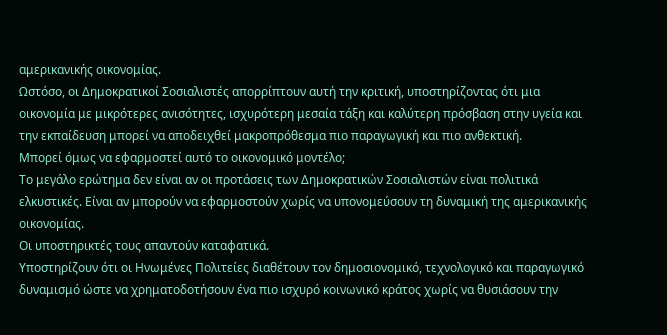αμερικανικής οικονομίας.
Ωστόσο, οι Δημοκρατικοί Σοσιαλιστές απορρίπτουν αυτή την κριτική, υποστηρίζοντας ότι μια οικονομία με μικρότερες ανισότητες, ισχυρότερη μεσαία τάξη και καλύτερη πρόσβαση στην υγεία και την εκπαίδευση μπορεί να αποδειχθεί μακροπρόθεσμα πιο παραγωγική και πιο ανθεκτική.
Μπορεί όμως να εφαρμοστεί αυτό το οικονομικό μοντέλο;
Το μεγάλο ερώτημα δεν είναι αν οι προτάσεις των Δημοκρατικών Σοσιαλιστών είναι πολιτικά ελκυστικές. Είναι αν μπορούν να εφαρμοστούν χωρίς να υπονομεύσουν τη δυναμική της αμερικανικής οικονομίας.
Οι υποστηρικτές τους απαντούν καταφατικά.
Υποστηρίζουν ότι οι Ηνωμένες Πολιτείες διαθέτουν τον δημοσιονομικό, τεχνολογικό και παραγωγικό δυναμισμό ώστε να χρηματοδοτήσουν ένα πιο ισχυρό κοινωνικό κράτος χωρίς να θυσιάσουν την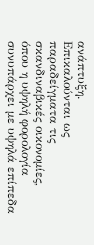ανάπτυξη.
Επικαλούνται ως παραδείγματα τις σκανδιναβικές οικονομίες, όπου η υψηλή φορολογία συνυπάρχει με υψηλά επίπεδα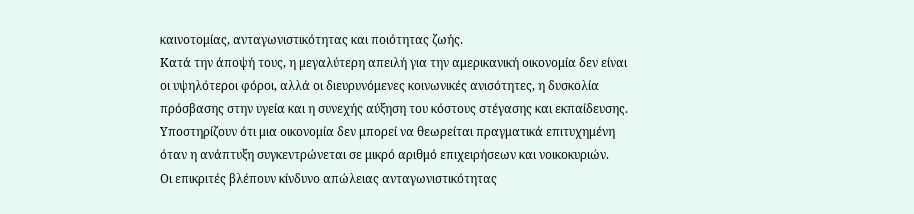καινοτομίας, ανταγωνιστικότητας και ποιότητας ζωής.
Κατά την άποψή τους, η μεγαλύτερη απειλή για την αμερικανική οικονομία δεν είναι οι υψηλότεροι φόροι, αλλά οι διευρυνόμενες κοινωνικές ανισότητες, η δυσκολία πρόσβασης στην υγεία και η συνεχής αύξηση του κόστους στέγασης και εκπαίδευσης.
Υποστηρίζουν ότι μια οικονομία δεν μπορεί να θεωρείται πραγματικά επιτυχημένη όταν η ανάπτυξη συγκεντρώνεται σε μικρό αριθμό επιχειρήσεων και νοικοκυριών.
Οι επικριτές βλέπουν κίνδυνο απώλειας ανταγωνιστικότητας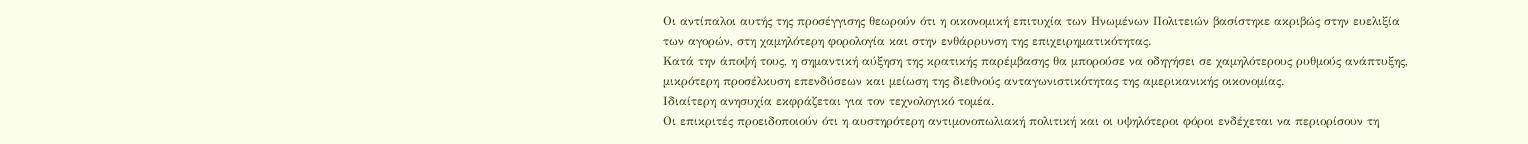Οι αντίπαλοι αυτής της προσέγγισης θεωρούν ότι η οικονομική επιτυχία των Ηνωμένων Πολιτειών βασίστηκε ακριβώς στην ευελιξία των αγορών, στη χαμηλότερη φορολογία και στην ενθάρρυνση της επιχειρηματικότητας.
Κατά την άποψή τους, η σημαντική αύξηση της κρατικής παρέμβασης θα μπορούσε να οδηγήσει σε χαμηλότερους ρυθμούς ανάπτυξης, μικρότερη προσέλκυση επενδύσεων και μείωση της διεθνούς ανταγωνιστικότητας της αμερικανικής οικονομίας.
Ιδιαίτερη ανησυχία εκφράζεται για τον τεχνολογικό τομέα.
Οι επικριτές προειδοποιούν ότι η αυστηρότερη αντιμονοπωλιακή πολιτική και οι υψηλότεροι φόροι ενδέχεται να περιορίσουν τη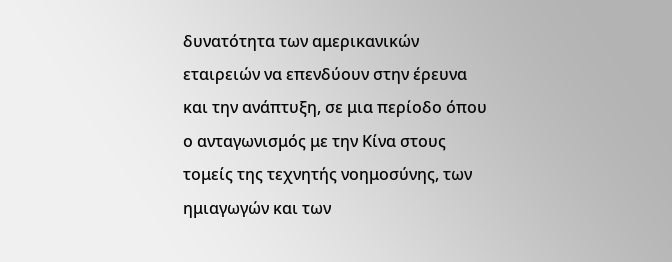δυνατότητα των αμερικανικών εταιρειών να επενδύουν στην έρευνα και την ανάπτυξη, σε μια περίοδο όπου ο ανταγωνισμός με την Κίνα στους τομείς της τεχνητής νοημοσύνης, των ημιαγωγών και των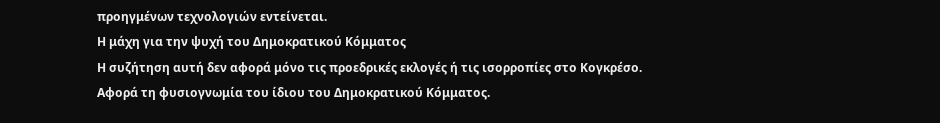προηγμένων τεχνολογιών εντείνεται.
Η μάχη για την ψυχή του Δημοκρατικού Κόμματος
Η συζήτηση αυτή δεν αφορά μόνο τις προεδρικές εκλογές ή τις ισορροπίες στο Κογκρέσο.
Αφορά τη φυσιογνωμία του ίδιου του Δημοκρατικού Κόμματος.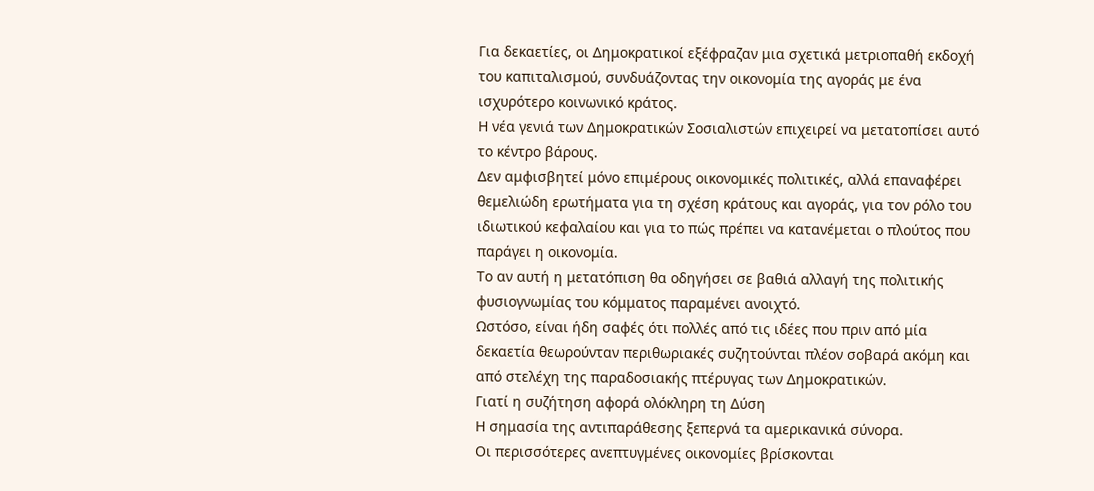Για δεκαετίες, οι Δημοκρατικοί εξέφραζαν μια σχετικά μετριοπαθή εκδοχή του καπιταλισμού, συνδυάζοντας την οικονομία της αγοράς με ένα ισχυρότερο κοινωνικό κράτος.
Η νέα γενιά των Δημοκρατικών Σοσιαλιστών επιχειρεί να μετατοπίσει αυτό το κέντρο βάρους.
Δεν αμφισβητεί μόνο επιμέρους οικονομικές πολιτικές, αλλά επαναφέρει θεμελιώδη ερωτήματα για τη σχέση κράτους και αγοράς, για τον ρόλο του ιδιωτικού κεφαλαίου και για το πώς πρέπει να κατανέμεται ο πλούτος που παράγει η οικονομία.
Το αν αυτή η μετατόπιση θα οδηγήσει σε βαθιά αλλαγή της πολιτικής φυσιογνωμίας του κόμματος παραμένει ανοιχτό.
Ωστόσο, είναι ήδη σαφές ότι πολλές από τις ιδέες που πριν από μία δεκαετία θεωρούνταν περιθωριακές συζητούνται πλέον σοβαρά ακόμη και από στελέχη της παραδοσιακής πτέρυγας των Δημοκρατικών.
Γιατί η συζήτηση αφορά ολόκληρη τη Δύση
Η σημασία της αντιπαράθεσης ξεπερνά τα αμερικανικά σύνορα.
Οι περισσότερες ανεπτυγμένες οικονομίες βρίσκονται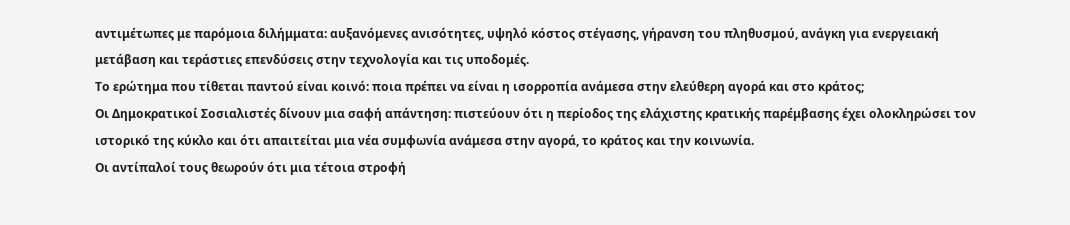αντιμέτωπες με παρόμοια διλήμματα: αυξανόμενες ανισότητες, υψηλό κόστος στέγασης, γήρανση του πληθυσμού, ανάγκη για ενεργειακή μετάβαση και τεράστιες επενδύσεις στην τεχνολογία και τις υποδομές.
Το ερώτημα που τίθεται παντού είναι κοινό: ποια πρέπει να είναι η ισορροπία ανάμεσα στην ελεύθερη αγορά και στο κράτος;
Οι Δημοκρατικοί Σοσιαλιστές δίνουν μια σαφή απάντηση: πιστεύουν ότι η περίοδος της ελάχιστης κρατικής παρέμβασης έχει ολοκληρώσει τον ιστορικό της κύκλο και ότι απαιτείται μια νέα συμφωνία ανάμεσα στην αγορά, το κράτος και την κοινωνία.
Οι αντίπαλοί τους θεωρούν ότι μια τέτοια στροφή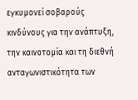εγκυμονεί σοβαρούς κινδύνους για την ανάπτυξη, την καινοτομία και τη διεθνή ανταγωνιστικότητα των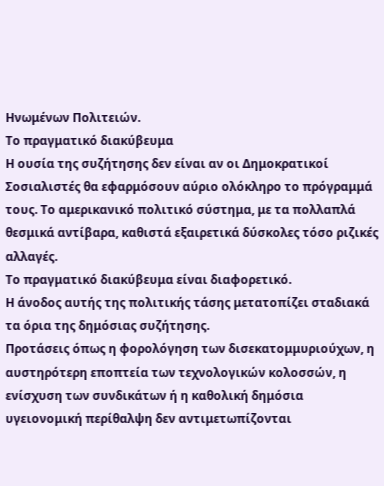Ηνωμένων Πολιτειών.
Το πραγματικό διακύβευμα
Η ουσία της συζήτησης δεν είναι αν οι Δημοκρατικοί Σοσιαλιστές θα εφαρμόσουν αύριο ολόκληρο το πρόγραμμά τους. Το αμερικανικό πολιτικό σύστημα, με τα πολλαπλά θεσμικά αντίβαρα, καθιστά εξαιρετικά δύσκολες τόσο ριζικές αλλαγές.
Το πραγματικό διακύβευμα είναι διαφορετικό.
Η άνοδος αυτής της πολιτικής τάσης μετατοπίζει σταδιακά τα όρια της δημόσιας συζήτησης.
Προτάσεις όπως η φορολόγηση των δισεκατομμυριούχων, η αυστηρότερη εποπτεία των τεχνολογικών κολοσσών, η ενίσχυση των συνδικάτων ή η καθολική δημόσια υγειονομική περίθαλψη δεν αντιμετωπίζονται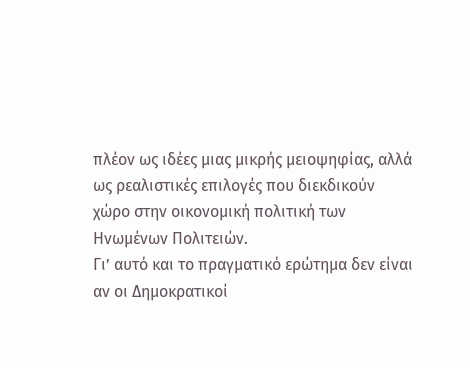πλέον ως ιδέες μιας μικρής μειοψηφίας, αλλά ως ρεαλιστικές επιλογές που διεκδικούν χώρο στην οικονομική πολιτική των Ηνωμένων Πολιτειών.
Γι’ αυτό και το πραγματικό ερώτημα δεν είναι αν οι Δημοκρατικοί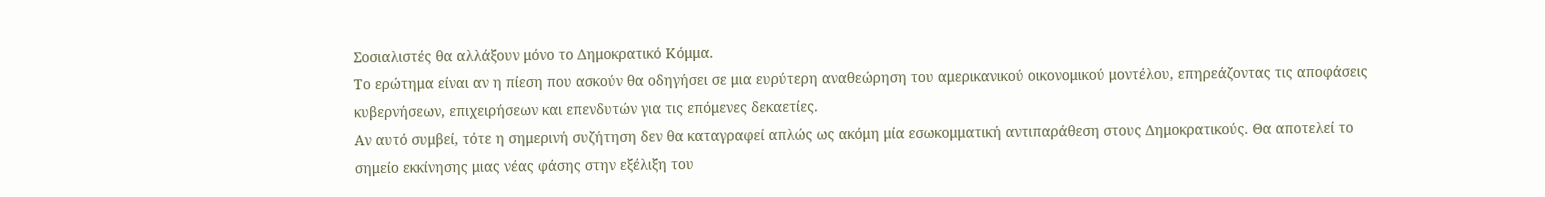Σοσιαλιστές θα αλλάξουν μόνο το Δημοκρατικό Κόμμα.
Το ερώτημα είναι αν η πίεση που ασκούν θα οδηγήσει σε μια ευρύτερη αναθεώρηση του αμερικανικού οικονομικού μοντέλου, επηρεάζοντας τις αποφάσεις κυβερνήσεων, επιχειρήσεων και επενδυτών για τις επόμενες δεκαετίες.
Αν αυτό συμβεί, τότε η σημερινή συζήτηση δεν θα καταγραφεί απλώς ως ακόμη μία εσωκομματική αντιπαράθεση στους Δημοκρατικούς. Θα αποτελεί το σημείο εκκίνησης μιας νέας φάσης στην εξέλιξη του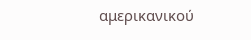αμερικανικού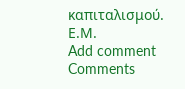καπιταλισμού.
Ε.Μ.
Add comment
Comments